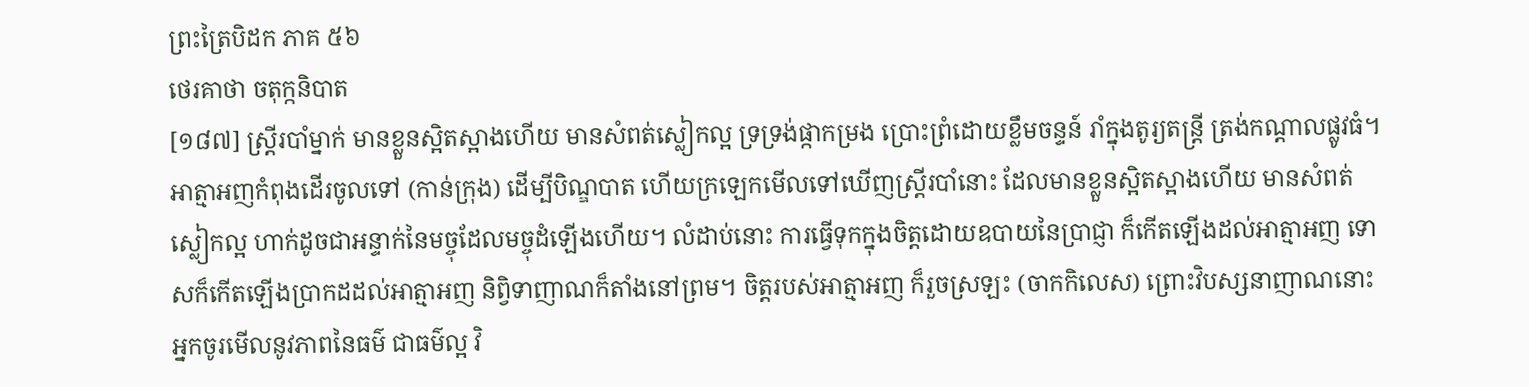ព្រះត្រៃបិដក ភាគ ៥៦
ថេរគាថា ចតុក្កនិបាត
[១៨៧] ស្ត្រីរបាំម្នាក់ មានខ្លួនស្អិតស្អាងហើយ មានសំពត់ស្លៀកល្អ ទ្រទ្រង់ផ្កាកម្រង ប្រោះព្រំដោយខ្លឹមចន្ទន៍ រាំក្នុងតូរ្យតន្ដ្រី ត្រង់កណ្ដាលផ្លូវធំ។ អាត្មាអញកំពុងដើរចូលទៅ (កាន់ក្រុង) ដើម្បីបិណ្ឌបាត ហើយក្រឡេកមើលទៅឃើញស្ដ្រីរបាំនោះ ដែលមានខ្លួនស្អិតស្អាងហើយ មានសំពត់ស្លៀកល្អ ហាក់ដូចជាអន្ទាក់នៃមច្ចុដែលមច្ចុដំឡើងហើយ។ លំដាប់នោះ ការធ្វើទុកក្នុងចិត្តដោយឧបាយនៃប្រាជ្ញា ក៏កើតឡើងដល់អាត្មាអញ ទោសក៏កើតឡើងប្រាកដដល់អាត្មាអញ និព្វិទាញាណក៏តាំងនៅព្រម។ ចិត្តរបស់អាត្មាអញ ក៏រួចស្រឡះ (ចាកកិលេស) ព្រោះវិបស្សនាញាណនោះ អ្នកចូរមើលនូវភាពនៃធម៌ ជាធម៌ល្អ វិ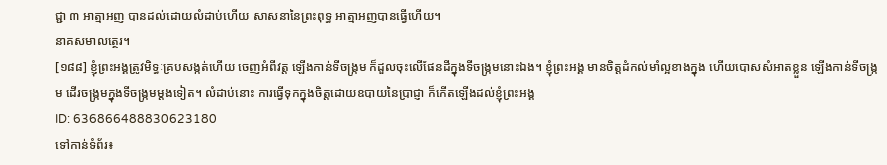ជ្ជា ៣ អាត្មាអញ បានដល់ដោយលំដាប់ហើយ សាសនានៃព្រះពុទ្ធ អាត្មាអញបានធ្វើហើយ។
នាគសមាលត្ថេរ។
[១៨៨] ខ្ញុំព្រះអង្គត្រូវមិទ្ធៈគ្របសង្កត់ហើយ ចេញអំពីវត្ត ឡើងកាន់ទីចង្ក្រម ក៏ដួលចុះលើផែនដីក្នុងទីចង្ក្រមនោះឯង។ ខ្ញុំព្រះអង្គ មានចិត្តដំកល់មាំល្អខាងក្នុង ហើយបោសសំអាតខ្លួន ឡើងកាន់ទីចង្ក្រម ដើរចង្ក្រមក្នុងទីចង្ក្រមម្ដងទៀត។ លំដាប់នោះ ការធ្វើទុកក្នុងចិត្តដោយឧបាយនៃប្រាជ្ញា ក៏កើតឡើងដល់ខ្ញុំព្រះអង្គ
ID: 636866488830623180
ទៅកាន់ទំព័រ៖